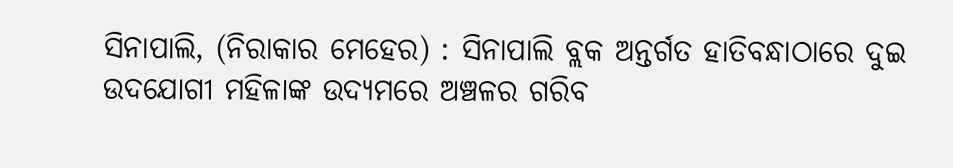ସିନାପାଲି, (ନିରାକାର ମେହେର) : ସିନାପାଲି ବ୍ଲକ ଅନ୍ତର୍ଗତ ହାତିବନ୍ଧାଠାରେ ଦୁଇ ଉଦଯୋଗୀ ମହିଳାଙ୍କ ଉଦ୍ୟମରେ ଅଞ୍ଚଳର ଗରିବ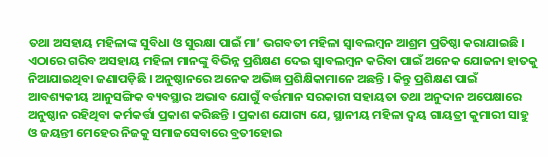ତଥା ଅସହାୟ ମହିଳାଙ୍କ ସୁବିଧା ଓ ସୁରକ୍ଷା ପାଇଁ ମା’ ଭଗବତୀ ମହିଳା ସ୍ୱାବଲମ୍ବନ ଆଶ୍ରମ ପ୍ରତିଷ୍ଠା କରାଯାଇଛି । ଏଠାରେ ଗରିବ ଅସହାୟ ମହିଳା ମାନଙ୍କୁ ବିଭିନ୍ନ ପ୍ରଶିକ୍ଷଣ ଦେଇ ସ୍ୱାବଲମ୍ବନ କରିବା ପାଇଁ ଅନେକ ଯୋଜନା ହାତକୁ ନିଆଯାଇଥିବା ଜଣାପଡ଼ିଛି । ଅନୁଷ୍ଠାନରେ ଅନେକ ଅଭିଜ୍ଞ ପ୍ରଶିକ୍ଷିକାମାନେ ଅଛନ୍ତି । କିନ୍ତୁ ପ୍ରଶିକ୍ଷଣ ପାଇଁ ଆବଶ୍ୟକୀୟ ଆନୁସଙ୍ଗିକ ବ୍ୟବସ୍ଥାର ଅଭାବ ଯୋଗୁଁ ବର୍ତ୍ତମାନ ସରକାରୀ ସହାୟତା ତଥା ଅନୁଦାନ ଅପେକ୍ଷାରେ ଅନୁଷ୍ଠାନ ରହିଥିବା କର୍ମକର୍ତ୍ତା ପ୍ରକାଶ କରିଛନ୍ତି । ପ୍ରକାଶ ଯୋଗ୍ୟ ଯେ, ସ୍ଥାନୀୟ ମହିଳା ଦ୍ୱୟ ଗାୟତ୍ରୀ କୁମାରୀ ସାହୁ ଓ ଜୟନ୍ତୀ ମେହେର ନିଜକୁ ସମାଜସେବାରେ ବ୍ରତୀହୋଇ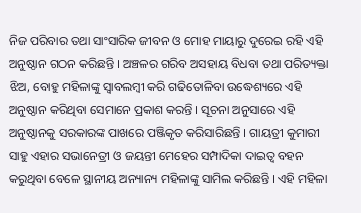ନିଜ ପରିବାର ତଥା ସାଂସାରିକ ଜୀବନ ଓ ମୋହ ମାୟାରୁ ଦୁରେଇ ରହି ଏହି ଅନୁଷ୍ଠାନ ଗଠନ କରିଛନ୍ତି । ଅଞ୍ଚଳର ଗରିବ ଅସହାୟ ବିଧବା ତଥା ପରିତ୍ୟକ୍ତା ଝିଅ, ବୋହୁ ମହିଳାଙ୍କୁ ସ୍ୱାବଲମ୍ବୀ କରି ଗଢିତୋଳିବା ଉଦ୍ଧେଶ୍ୟରେ ଏହି ଅନୁଷ୍ଠାନ କରିଥିବା ସେମାନେ ପ୍ରକାଶ କରନ୍ତି । ସୂଚନା ଅନୁସାରେ ଏହି ଅନୁଷ୍ଠାନକୁ ସରକାରଙ୍କ ପାଖରେ ପଞ୍ଜିକୃତ କରିସାରିଛନ୍ତି । ଗାୟତ୍ରୀ କୁମାରୀ ସାହୁ ଏହାର ସଭାନେତ୍ରୀ ଓ ଜୟନ୍ତୀ ମେହେର ସମ୍ପାଦିକା ଦାଇତ୍ଵ ବହନ କରୁଥିବା ବେଳେ ସ୍ଥାନୀୟ ଅନ୍ୟାନ୍ୟ ମହିଳାଙ୍କୁ ସାମିଲ କରିଛନ୍ତି । ଏହି ମହିଳା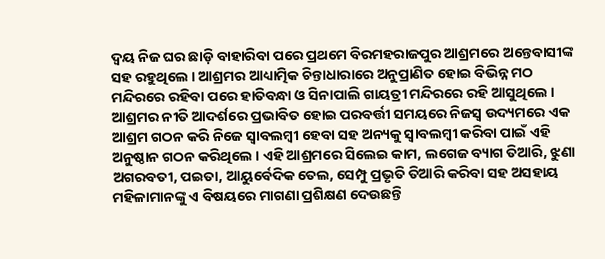ଦ୍ୱୟ ନିଜ ଘର ଛାଡ଼ି ବାହାରିବା ପରେ ପ୍ରଥମେ ବିରମହରାଜପୁର ଆଶ୍ରମରେ ଅନ୍ତେବାସୀଙ୍କ ସହ ରହୁଥିଲେ । ଆଶ୍ରମର ଆଧ୍ୟାତ୍ମିକ ଚିନ୍ତାଧାରାରେ ଅନୁପ୍ରାଣିତ ହୋଇ ବିଭିନ୍ନ ମଠ ମନ୍ଦିରରେ ରହିବା ପରେ ହାତିବନ୍ଧା ଓ ସିନାପାଲି ଗାୟତ୍ରୀ ମନ୍ଦିରରେ ରହି ଆସୁଥିଲେ । ଆଶ୍ରମର ନୀତି ଆଦର୍ଶରେ ପ୍ରଭାବିତ ହୋଇ ପରବର୍ତ୍ତୀ ସମୟରେ ନିଜସ୍ୱ ଉଦ୍ୟମରେ ଏକ ଆଶ୍ରମ ଗଠନ କରି ନିଜେ ସ୍ୱାବଲମ୍ବୀ ହେବା ସହ ଅନ୍ୟକୁ ସ୍ୱାବଲମ୍ବୀ କରିବା ପାଇଁ ଏହି ଅନୁଷ୍ଠାନ ଗଠନ କରିଥିଲେ । ଏହି ଆଶ୍ରମରେ ସିଲେଇ କାମ, ଲଗେଜ ବ୍ୟାଗ ତିଆରି, ଝୁଣା ଅଗରବତୀ, ପଇତା, ଆୟୁର୍ବେଦିକ ତେଲ, ସେମ୍ପୁ ପ୍ରଭୃତି ତିଆରି କରିବା ସହ ଅସହାୟ ମହିଳାମାନଙ୍କୁ ଏ ବିଷୟରେ ମାଗଣା ପ୍ରଶିକ୍ଷଣ ଦେଉଛନ୍ତି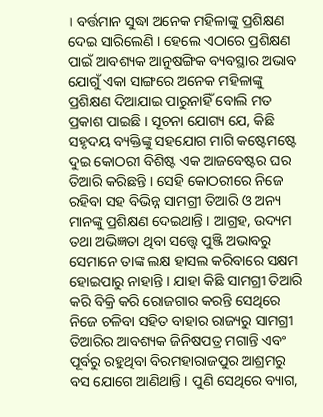। ବର୍ତ୍ତମାନ ସୁଦ୍ଧା ଅନେକ ମହିଳାଙ୍କୁ ପ୍ରଶିକ୍ଷଣ ଦେଇ ସାରିଲେଣି । ହେଲେ ଏଠାରେ ପ୍ରଶିକ୍ଷଣ ପାଇଁ ଆବଶ୍ୟକ ଆନୁଷଙ୍ଗିକ ବ୍ୟବସ୍ଥାର ଅଭାବ ଯୋଗୁଁ ଏକା ସାଙ୍ଗରେ ଅନେକ ମହିଳାଙ୍କୁ ପ୍ରଶିକ୍ଷଣ ଦିଆଯାଇ ପାରୁନାହିଁ ବୋଲି ମତ ପ୍ରକାଶ ପାଇଛି । ସୂଚନା ଯୋଗ୍ୟ ଯେ, କିଛି ସହୃଦୟ ବ୍ୟକ୍ତିଙ୍କୁ ସହଯୋଗ ମାଗି କଷ୍ଟେମଷ୍ଟେ ଦୁଇ କୋଠରୀ ବିଶିଷ୍ଟ ଏକ ଆଜବେଷ୍ଟର ଘର ତିଆରି କରିଛନ୍ତି । ସେହି କୋଠରୀରେ ନିଜେ ରହିବା ସହ ବିଭିନ୍ନ ସାମଗ୍ରୀ ତିଆରି ଓ ଅନ୍ୟ ମାନଙ୍କୁ ପ୍ରଶିକ୍ଷଣ ଦେଇଥାନ୍ତି । ଆଗ୍ରହ, ଉଦ୍ୟମ ତଥା ଅଭିଜ୍ଞତା ଥିବା ସତ୍ତ୍ୱେ ପୁଞ୍ଜି ଅଭାବରୁ ସେମାନେ ତାଙ୍କ ଲକ୍ଷ ହାସଲ କରିବାରେ ସକ୍ଷମ ହୋଇପାରୁ ନାହାନ୍ତି । ଯାହା କିଛି ସାମଗ୍ରୀ ତିଆରି କରି ବିକ୍ରି କରି ରୋଜଗାର କରନ୍ତି ସେଥିରେ ନିଜେ ଚଳିବା ସହିତ ବାହାର ରାଜ୍ୟରୁ ସାମଗ୍ରୀ ତିଆରିର ଆବଶ୍ୟକ ଜିନିଷପତ୍ର ମଗାନ୍ତି ଏବଂ ପୂର୍ବରୁ ରହୁଥିବା ବିରମହାରାଜପୁର ଆଶ୍ରମରୁ ବସ ଯୋଗେ ଆଣିଥାନ୍ତି । ପୁଣି ସେଥିରେ ବ୍ୟାଗ,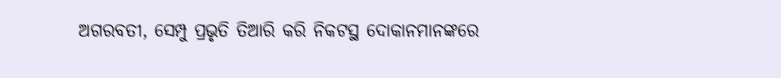ଅଗରବତୀ, ସେମ୍ପୁ ପ୍ରଭୃତି ତିଆରି କରି ନିକଟସ୍ଥ ଦୋକାନମାନଙ୍କରେ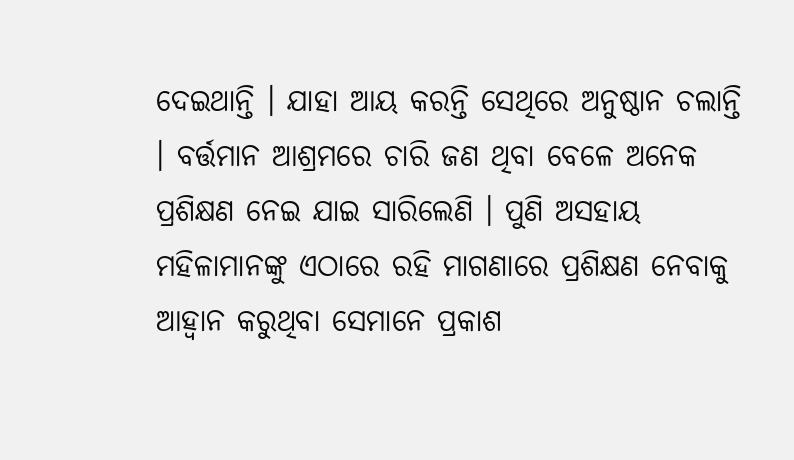ଦେଇଥାନ୍ତି । ଯାହା ଆୟ କରନ୍ତି ସେଥିରେ ଅନୁଷ୍ଠାନ ଚଲାନ୍ତି । ବର୍ତ୍ତମାନ ଆଶ୍ରମରେ ଚାରି ଜଣ ଥିବା ବେଳେ ଅନେକ ପ୍ରଶିକ୍ଷଣ ନେଇ ଯାଇ ସାରିଲେଣି । ପୁଣି ଅସହାୟ ମହିଳାମାନଙ୍କୁ ଏଠାରେ ରହି ମାଗଣାରେ ପ୍ରଶିକ୍ଷଣ ନେବାକୁ ଆହ୍ୱାନ କରୁଥିବା ସେମାନେ ପ୍ରକାଶ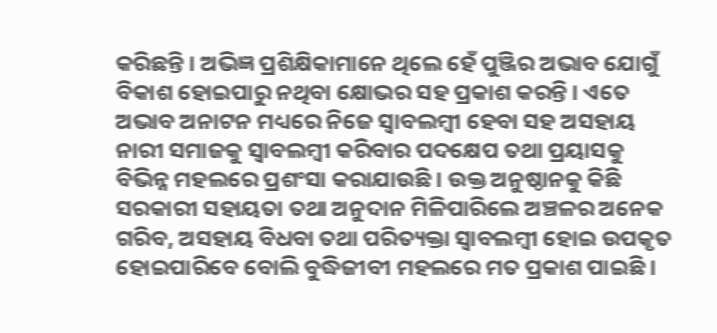କରିଛନ୍ତି । ଅଭିଜ୍ଞ ପ୍ରଶିକ୍ଷିକାମାନେ ଥିଲେ ହେଁ ପୁଞ୍ଜିର ଅଭାବ ଯୋଗୁଁ ବିକାଶ ହୋଇପାରୁ ନଥିବା କ୍ଷୋଭର ସହ ପ୍ରକାଶ କରନ୍ତି । ଏତେ ଅଭାବ ଅନାଟନ ମଧ୍ୟରେ ନିଜେ ସ୍ୱାବଲମ୍ବୀ ହେବା ସହ ଅସହାୟ ନାରୀ ସମାଜକୁ ସ୍ୱାବଲମ୍ବୀ କରିବାର ପଦକ୍ଷେପ ତଥା ପ୍ରୟାସକୁ ବିଭିନ୍ନ ମହଲରେ ପ୍ରଶଂସା କରାଯାଉଛି । ଉକ୍ତ ଅନୁଷ୍ଠାନକୁ କିଛି ସରକାରୀ ସହାୟତା ତଥା ଅନୁଦାନ ମିଳିପାରିଲେ ଅଞ୍ଚଳର ଅନେକ ଗରିବ, ଅସହାୟ ବିଧବା ତଥା ପରିତ୍ୟକ୍ତା ସ୍ୱାବଲମ୍ବୀ ହୋଇ ଉପକୃତ ହୋଇପାରିବେ ବୋଲି ବୁଦ୍ଧିଜୀବୀ ମହଲରେ ମତ ପ୍ରକାଶ ପାଇଛି ।